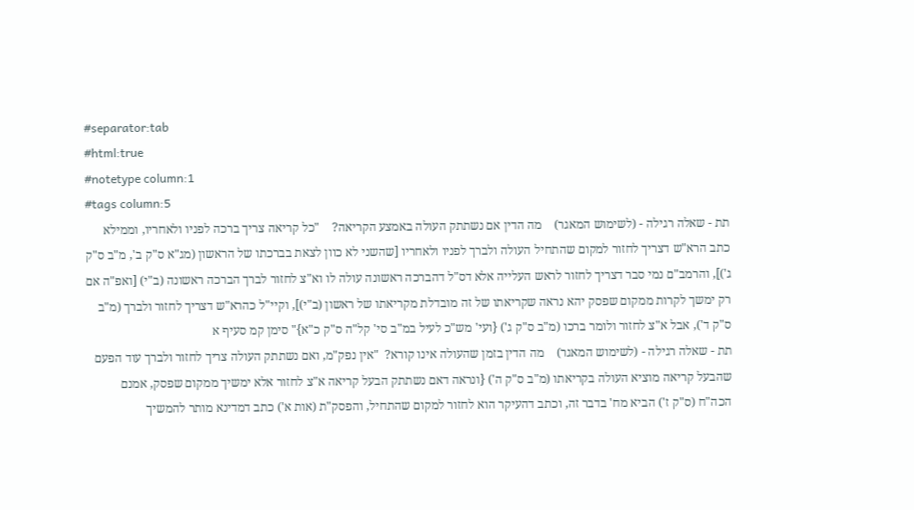#separator:tab
#html:true
#notetype column:1
#tags column:5
תת - שאלה רגילה - (לשימוש המאגר)    מה הדין אם נשתתק העולה באמצע הקריאה?    "כל קריאה צריך ברכה לפניו ולאחריו, וממילא כתב הרא"ש דצריך לחזור למקום שהתחיל העולה ולברך לפניו ולאחריו [שהשני לא כוון לצאת בברכתו של הראשון (מג"א ס"ק ב', מ"ב ס"ק ג')], והרמב"ם נמי סבר דצריך לחזור לראש העלייה אלא דס"ל דהברכה ראשונה עולה לו וא"צ לחזור לברך הברכה ראשונה (ב"י) [ואפ"ה אם רק ימשך לקרות ממקום שפסק יהא נראה שקריאתו של זה מובדלת מקריאתו של ראשון (ב"י)], וקיי"ל כהרא"ש דצריך לחזור ולברך (מ"ב ס"ק ד'), אבל א"צ לחזור ולומר ברכו (מ"ב ס"ק ג') {ועי' מש"כ לעיל במ"ב סי' קל"ה ס"ק כ"א}" סימן קמ סעיף א
תת - שאלה רגילה - (לשימוש המאגר)    מה הדין בזמן שהעולה אינו קורא?  "אין נפק"מ, ואם נשתתק העולה צריך לחזור ולברך עוד הפעם שהבעל קריאה מוציא העולה בקריאתו (מ"ב ס"ק ה') {ונראה דאם נשתתק הבעל קריאה א"צ לחזור אלא ימשיך ממקום שפסק, אמנם הכה"ח (ס"ק ז') הביא מח' בדבר זה, וכתב דהעיקר הוא לחזור למקום שהתחיל, והפסק"ת (אות א') כתב דמדינא מותר להמשיך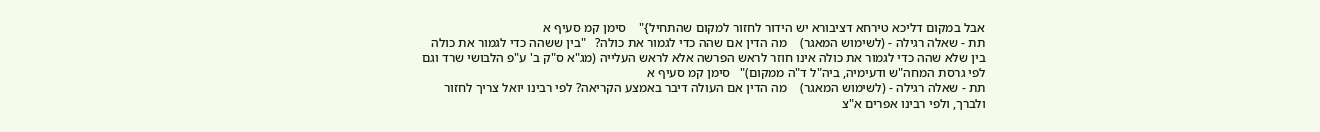אבל במקום דליכא טירחא דציבורא יש הידור לחזור למקום שהתחיל}"    סימן קמ סעיף א
תת - שאלה רגילה - (לשימוש המאגר)    מה הדין אם שהה כדי לגמור את כולה?   "בין ששהה כדי לגמור את כולה בין שלא שהה כדי לגמור את כולה אינו חוזר לראש הפרשה אלא לראש העלייה (מג"א ס"ק ב' ע"פ הלבושי שרד וגם לפי גרסת המחה"ש ודעימיה, ביה"ל ד"ה ממקום)"   סימן קמ סעיף א
תת - שאלה רגילה - (לשימוש המאגר)    מה הדין אם העולה דיבר באמצע הקריאה? לפי רבינו יואל צריך לחזור ולברך, ולפי רבינו אפרים א"צ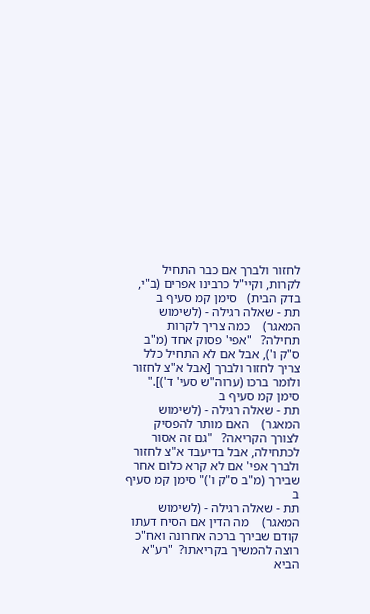לחזור ולברך אם כבר התחיל לקרות, וקיי"ל כרבינו אפרים (ב"י, בדק הבית)   סימן קמ סעיף ב
תת - שאלה רגילה - (לשימוש המאגר)    כמה צריך לקרות תחילה?   "אפי' פסוק אחד (מ"ב ס"ק ו'), אבל אם לא התחיל כלל צריך לחזור ולברך [אבל א"צ לחזור ולומר ברכו (ערוה"ש סעי' ד')]." סימן קמ סעיף ב
תת - שאלה רגילה - (לשימוש המאגר)    האם מותר להפסיק לצורך הקריאה?   "גם זה אסור לכתחילה, אבל בדיעבד א"צ לחזור ולברך אפי' אם לא קרא כלום אחר שבירך (מ"ב ס"ק ו')" סימן קמ סעיף ב
תת - שאלה רגילה - (לשימוש המאגר)    מה הדין אם הסיח דעתו קודם שבירך ברכה אחרונה ואח"כ רוצה להמשיך בקריאתו?  "רע"א הביא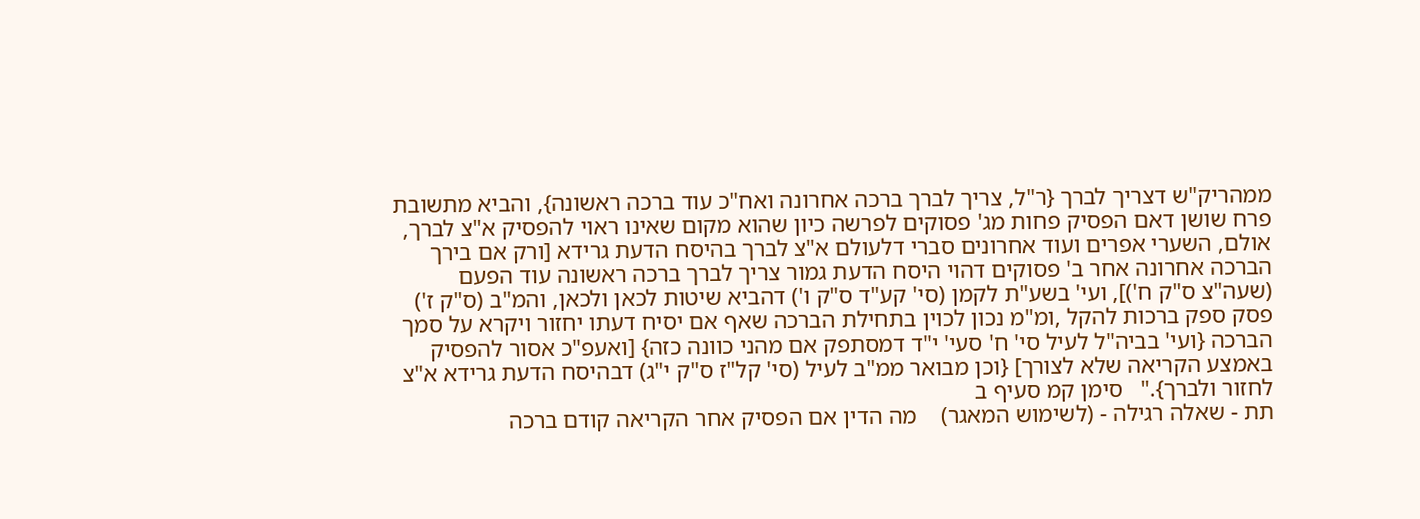ממהריק"ש דצריך לברך {ר"ל, צריך לברך ברכה אחרונה ואח"כ עוד ברכה ראשונה}, והביא מתשובת פרח שושן דאם הפסיק פחות מג' פסוקים לפרשה כיון שהוא מקום שאינו ראוי להפסיק א"צ לברך, אולם, השערי אפרים ועוד אחרונים סברי דלעולם א"צ לברך בהיסח הדעת גרידא [ורק אם בירך הברכה אחרונה אחר ב' פסוקים דהוי היסח הדעת גמור צריך לברך ברכה ראשונה עוד הפעם (שעה"צ ס"ק ח')], ועי' בשע"ת לקמן (סי' קע"ד ס"ק ו') דהביא שיטות לכאן ולכאן, והמ"ב (ס"ק ז') פסק ספק ברכות להקל ,ומ"מ נכון לכוין בתחילת הברכה שאף אם יסיח דעתו יחזור ויקרא על סמך הברכה {ועי' בביה"ל לעיל סי' ח' סעי' י"ד דמסתפק אם מהני כוונה כזה} [ואעפ"כ אסור להפסיק באמצע הקריאה שלא לצורך] {וכן מבואר ממ"ב לעיל (סי' קל"ז ס"ק י"ג) דבהיסח הדעת גרידא א"צ לחזור ולברך}."   סימן קמ סעיף ב
תת - שאלה רגילה - (לשימוש המאגר)    מה הדין אם הפסיק אחר הקריאה קודם ברכה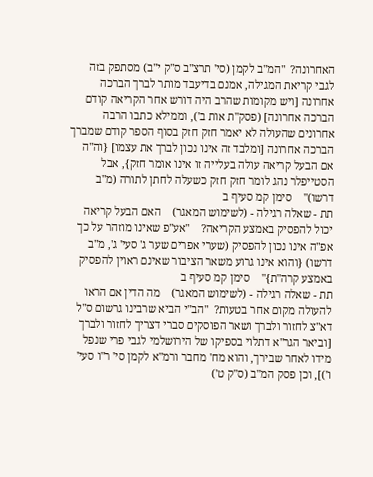האחרונה?  "המ"ב לקמן (סי' תרצ"ב ס"ק י"ב) מסתפק בזה לגבי קריאת המגילה, אמנם בדיעבד מותר לברך הברכה אחרונה [ויש מקומות שהרב היה דורש אחר הקריאה קודם הברכה אחרונה] (פסק"ת אות ב'), וממילא כתבו הרבה אחרונים שהעולה לא יאמר חזק חזק בסוף הספר קודם שמברך הברכה אחרונה [ומלבד זה אינו נכון לברך את עצמו] {וה"ה אם הבעל קריאה עולה בעלייה זו אינו אומר חזק}, אבל הסטייפלר נהג לומר חזק חזק כשעלה לחתן לתורה (מ"ב דרשו)"    סימן קמ סעיף ב
תת - שאלה רגילה - (לשימוש המאגר)    האם הבעל קריאה יכול להפסיק באמצע הקריאה?    "אע"פ שאינו מוזהר על כך אפ"ה אינו נכון להפסיק (שערי אפרים שער ג' סעי' ג', מ"ב דרשו) {והוא אינו גרוע משאר הציבור שאינם ראוין להפסיק באמצע קרה"ת}"    סימן קמ סעיף ב
תת - שאלה רגילה - (לשימוש המאגר)    מה הדין אם הראו להעולה מקום אחר בטעות?  "הב"י הביא שרבינו גרשום ס"ל דא"צ לחזור ולברך ושאר הפוסקים סברי דצריך לחזור ולברך [וביאר הגר"א דתלוי בספיקו של הירושלמי לגבי פרי שנפל מידו לאחר שבירך, והוא מח' מחבר ורמ"א לקמן סי' ר"ו סעי' ו')], וכן פסק המ"ב (ס"ק ט')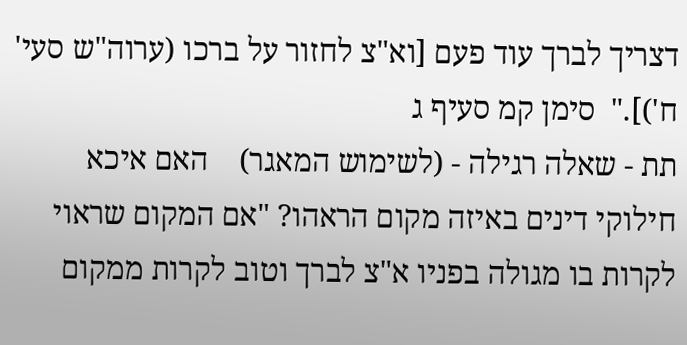דצריך לברך עוד פעם [וא"צ לחזור על ברכו (ערוה"ש סעי' ח')]."  סימן קמ סעיף ג
תת - שאלה רגילה - (לשימוש המאגר)    האם איכא חילוקי דינים באיזה מקום הראהו? "אם המקום שראוי לקרות בו מגולה בפניו א"צ לברך וטוב לקרות ממקום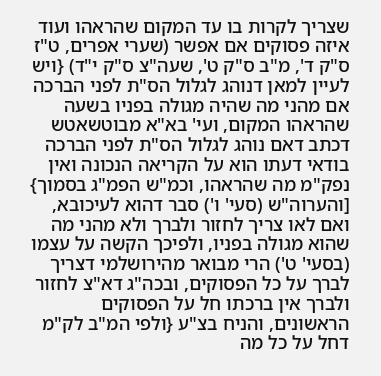שצריך לקרות בו עד המקום שהראהו ועוד איזה פסוקים אם אפשר (שערי אפרים, ט"ז ס"ק ד', מ"ב ס"ק ט', שעה"צ ס"ק י"ד) {ויש לעיין למאן דנוהג לגלול הס"ת לפני הברכה אם מהני מה שהיה מגולה בפניו בשעה שהראהו המקום, ועי' בא"א מבוטשאטש דכתב דאם נוהג לגלול הס"ת לפני הברכה בודאי דעתו הוא על הקריאה הנכונה ואין נפק"מ מה שהראהו, וכמ"ש הפמ"ג בסמוך} [והערוה"ש (סעי' ו') סבר דהוא לעיכובא, ואם לאו צריך לחזור ולברך ולא מהני מה שהוא מגולה בפניו, ולפיכך הקשה על עצמו (בסעי' ט') הרי מבואר מהירושלמי דצריך לברך על כל הפסוקים, ובכה"ג דא"צ לחזור ולברך אין ברכתו חל על הפסוקים הראשונים, והניח בצ"ע {ולפי המ"ב לק"מ דחל על כל מה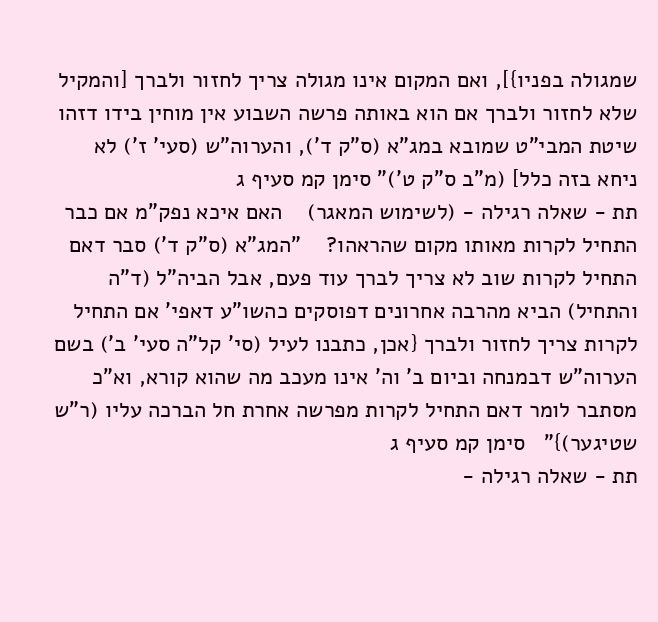שמגולה בפניו}], ואם המקום אינו מגולה צריך לחזור ולברך [והמקיל שלא לחזור ולברך אם הוא באותה פרשה השבוע אין מוחין בידו דזהו שיטת המבי"ט שמובא במג"א (ס"ק ד'), והערוה"ש (סעי' ז') לא ניחא בזה כלל] (מ"ב ס"ק ט')" סימן קמ סעיף ג
תת - שאלה רגילה - (לשימוש המאגר)    האם איכא נפק"מ אם כבר התחיל לקרות מאותו מקום שהראהו?    "המג"א (ס"ק ד') סבר דאם התחיל לקרות שוב לא צריך לברך עוד פעם, אבל הביה"ל (ד"ה והתחיל) הביא מהרבה אחרונים דפוסקים כהשו"ע דאפי' אם התחיל לקרות צריך לחזור ולברך {אכן, כתבנו לעיל (סי' קל"ה סעי' ב') בשם הערוה"ש דבמנחה וביום ב' וה' אינו מעכב מה שהוא קורא, וא"כ מסתבר לומר דאם התחיל לקרות מפרשה אחרת חל הברכה עליו (ר"ש שטיגער)}"   סימן קמ סעיף ג
תת - שאלה רגילה -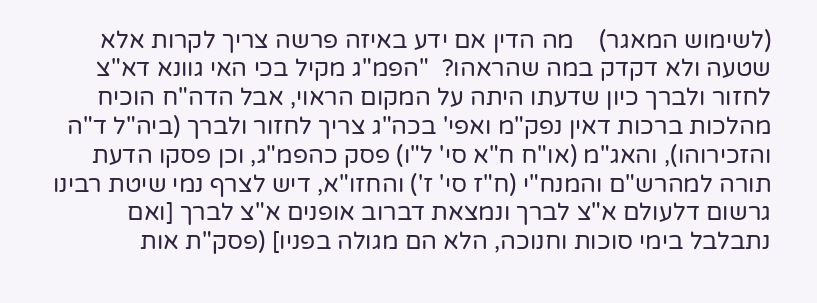(לשימוש המאגר)    מה הדין אם ידע באיזה פרשה צריך לקרות אלא שטעה ולא דקדק במה שהראהו?  "הפמ"ג מקיל בכי האי גוונא דא"צ לחזור ולברך כיון שדעתו היתה על המקום הראוי, אבל הדה"ח הוכיח מהלכות ברכות דאין נפק"מ ואפי' בכה"ג צריך לחזור ולברך (ביה"ל ד"ה והזכירוהו), והאג"מ (או"ח ח"א סי' ל"ו) פסק כהפמ"ג, וכן פסקו הדעת תורה למהרש"ם והמנח"י (ח"ז סי' ז') והחזו"א, דיש לצרף נמי שיטת רבינו גרשום דלעולם א"צ לברך ונמצאת דברוב אופנים א"צ לברך [ואם נתבלבל בימי סוכות וחנוכה, הלא הם מגולה בפניו] (פסק"ת אות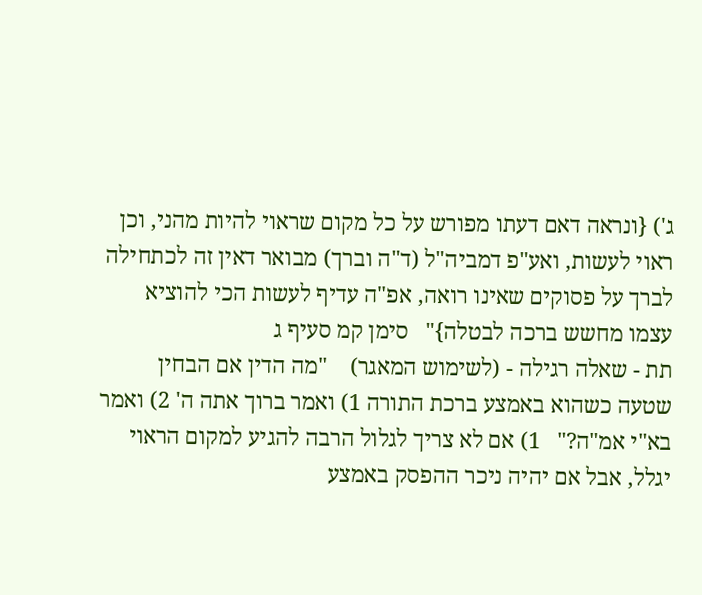ג') {ונראה דאם דעתו מפורש על כל מקום שראוי להיות מהני, וכן ראוי לעשות, ואע"פ דמביה"ל (ד"ה וברך) מבואר דאין זה לכתחילה לברך על פסוקים שאינו רואה, אפ"ה עדיף לעשות הכי להוציא עצמו מחשש ברכה לבטלה}"   סימן קמ סעיף ג
תת - שאלה רגילה - (לשימוש המאגר)    "מה הדין אם הבחין שטעה כשהוא באמצע ברכת התורה 1) ואמר ברוך אתה ה' 2) ואמר בא"י אמ"ה?"   1) אם לא צריך לגלול הרבה להגיע למקום הראוי יגלל, אבל אם יהיה ניכר ההפסק באמצע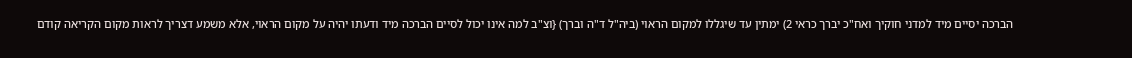הברכה יסיים מיד למדני חוקיך ואח"כ יברך כראי 2) ימתין עד שיגללו למקום הראוי (ביה"ל ד"ה וברך) {וצ"ב למה אינו יכול לסיים הברכה מיד ודעתו יהיה על מקום הראוי, אלא משמע דצריך לראות מקום הקריאה קודם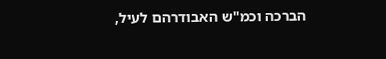הברכה וכמ"ש האבודרהם לעיל,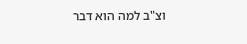וצ"ב למה הוא דבר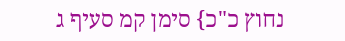נחוץ כ"כ} סימן קמ סעיף ג